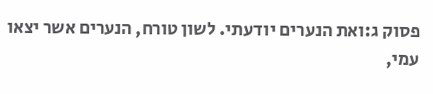פסוק ג:ואת הנערים יודעתי. לשון טורח, הנערים אשר יצאו עמי,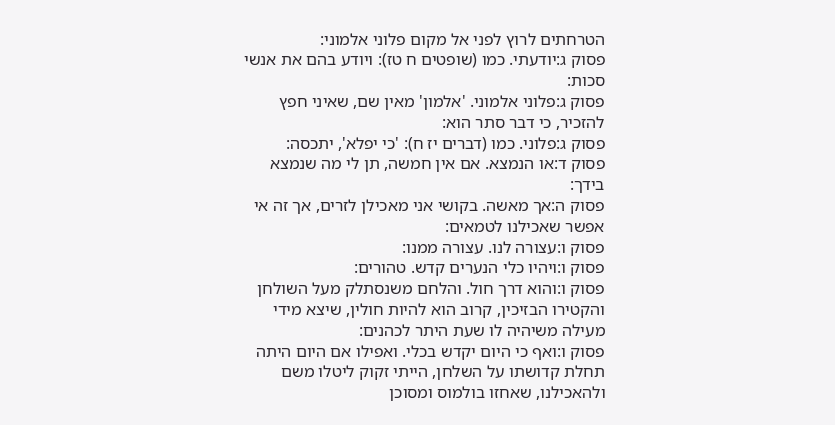הטרחתים לרוץ לפני אל מקום פלוני אלמוני:
פסוק ג:יודעתי. כמו (שופטים ח טז): ויודע בהם את אנשי סכות:
פסוק ג:פלוני אלמוני. 'אלמון' מאין שם, שאיני חפץ להזכיר, כי דבר סתר הוא:
פסוק ג:פלוני. כמו (דברים יז ח): 'כי יפלא', יתכסה:
פסוק ד:או הנמצא. אם אין חמשה, תן לי מה שנמצא בידך:
פסוק ה:אך מאשה. בקושי אני מאכילן לזרים, אך זה אי אפשר שאכילנו לטמאים:
פסוק ו:עצורה לנו. עצורה ממנו:
פסוק ו:ויהיו כלי הנערים קדש. טהורים:
פסוק ו:והוא דרך חול. והלחם משנסתלק מעל השולחן והקטירו הבזיכין, קרוב הוא להיות חולין, שיצא מידי מעילה משיהיה לו שעת היתר לכהנים:
פסוק ו:ואף כי היום יקדש בכלי. ואפילו אם היום היתה תחלת קדושתו על השלחן, הייתי זקוק ליטלו משם ולהאכילנו, שאחזו בולמוס ומסוכן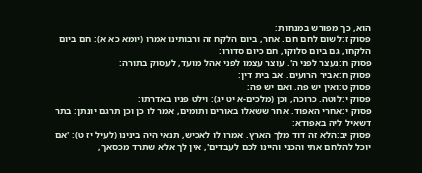הוא, כך מפורש במנחות:
פסוק ז:לשום לחם חם. אחר, ביום הלקח זה ורבותינו אמרו (יומא כא א): חם ביום הלקחו, גם ביום סלוקו, חם כיום סדורו:
פסוק ח:נעצר לפני ה'. עוצר עצמו לפני אהל מועד, לעסוק בתורה:
פסוק ח:אביר הרועים. אב בית דין:
פסוק ט:ואין יש פה. ואם יש פה:
פסוק י:לוטה. כרוכה, וכן (מלכים-א יט יג): וילט פניו באדרתו:
פסוק י:אחרי האפוד. אחר ששאלו באורים ותומים, אמר לו כן וכן תרגם יונתן: בתר דשאיל ליה באפודא:
פסוק יב:הלא זה דוד מלך הארץ. אמרו לו לאכיש, תנאי היה בינינו (לעיל יז ט): 'אם יוכל להלחם אתי והכני והיינו לכם לעבדים', אין לך אלא שתרד מכסאך,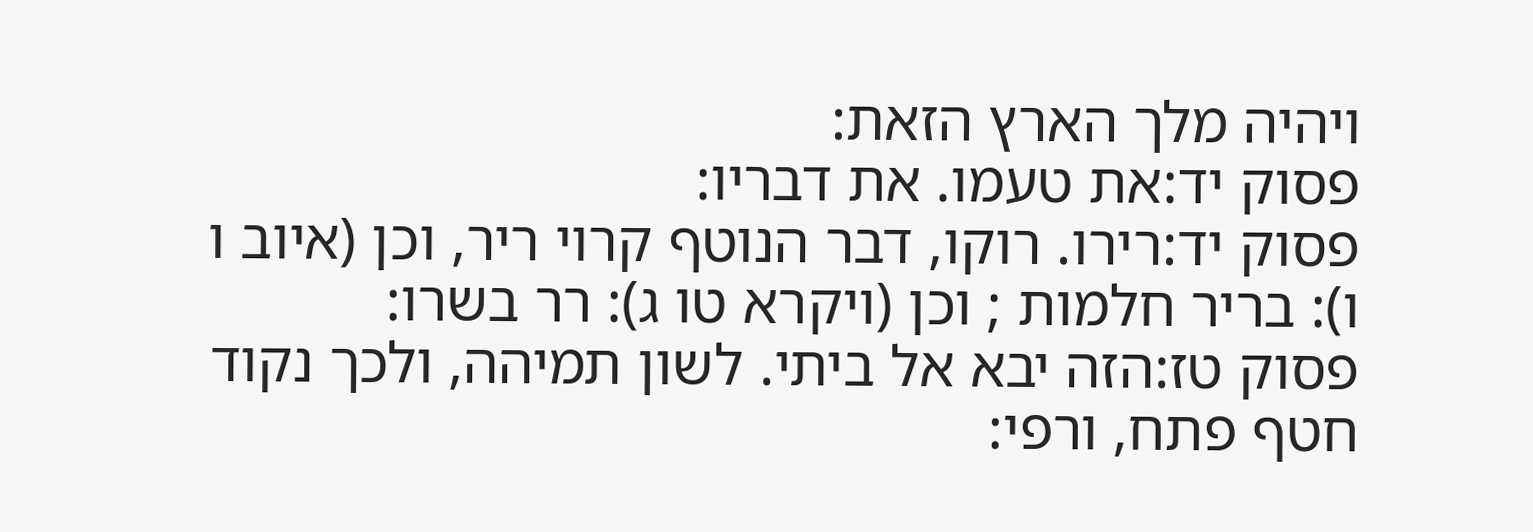ויהיה מלך הארץ הזאת:
פסוק יד:את טעמו. את דבריו:
פסוק יד:רירו. רוקו, דבר הנוטף קרוי ריר, וכן (איוב ו ו): בריר חלמות ; וכן (ויקרא טו ג): רר בשרו:
פסוק טז:הזה יבא אל ביתי. לשון תמיהה, ולכך נקוד חטף פתח, ורפי: